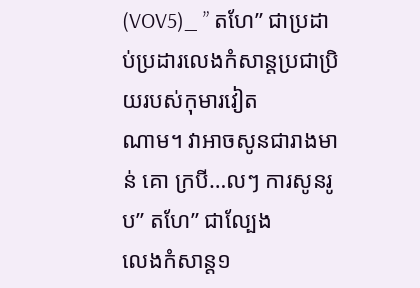(VOV5)_ ” តហែ” ជាប្រដាប់ប្រដារលេងកំសាន្តប្រជាប្រិយរបស់កុមារវៀត
ណាម។ វាអាចសូនជារាងមាន់ គោ ក្របី…លៗ ការសូនរូប” តហែ” ជាល្បែង
លេងកំសាន្ត១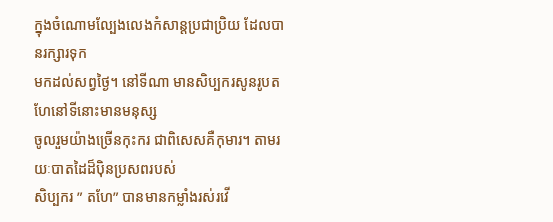ក្នុងចំណោមល្បែងលេងកំសាន្តប្រជាប្រិយ ដែលបានរក្សារទុក
មកដល់សព្វថ្ងៃ។ នៅទីណា មានសិប្បករសូនរូបតហែនៅទីនោះមានមនុស្ស
ចូលរួមយ៉ាងច្រើនកុះករ ជាពិសេសគឺកុមារ។ តាមរយៈបាតដៃដ៏ប៉ិនប្រសពរបស់
សិប្បករ ” តហែ” បានមានកម្លាំងរស់រវើ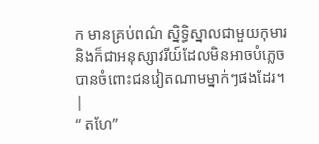ក មានគ្រប់ពណ៌ ស្និទ្ធិស្នាលជាមួយកុមារ
និងក៏ជាអនុស្សាវរីយ៍ដែលមិនអាចបំភ្លេចបានចំពោះជនវៀតណាមម្នាក់ៗផងដែរ។
|
“ តហែ”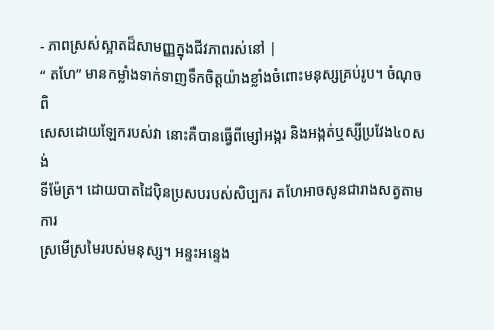- ភាពស្រស់ស្អាតដ៏សាមញ្ញក្នុងជីវភាពរស់នៅ |
“ តហែ” មានកម្លាំងទាក់ទាញទឹកចិត្តយ៉ាងខ្លាំងចំពោះមនុស្សគ្រប់រូប។ ចំណុចពិ
សេសដោយឡែករបស់វា នោះគឺបានធ្វើពីម្សៅអង្ករ និងអង្កត់ឬស្សីប្រវែង៤០សង់
ទីម៉ែត្រ។ ដោយបាតដៃប៉ិនប្រសបរបស់សិប្បករ តហែអាចសូនជារាងសត្វតាមការ
ស្រមើស្រមៃរបស់មនុស្ស។ អន្ទះអន្ទេង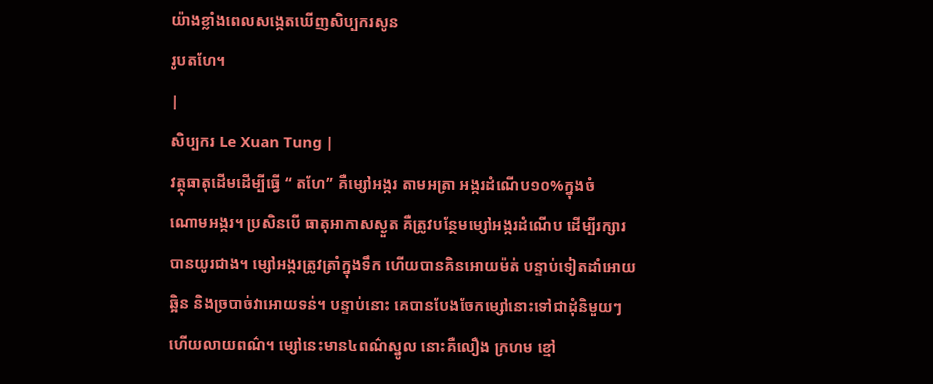យ៉ាងខ្លាំងពេលសង្កេតឃើញសិប្បករសូន
រូបតហែ។
|
សិប្បករ Le Xuan Tung |
វត្ថុធាតុដើមដើម្បីធ្វើ “ តហែ” គឺម្សៅអង្ករ តាមអត្រា អង្ករដំណើប១០%ក្នុងចំ
ណោមអង្ករ។ ប្រសិនបើ ធាតុអាកាសស្ងួត គឺត្រូវបន្ថែមម្សៅអង្ករដំណើប ដើម្បីរក្សារ
បានយូរជាង។ ម្សៅអង្ករត្រូវត្រាំក្នុងទឹក ហើយបានគិនអោយម៉ត់ បន្ទាប់ទៀតដាំអោយ
ឆ្អិន និងច្របាច់វាអោយទន់។ បន្ទាប់នោះ គេបានបែងចែកម្សៅនោះទៅជាដុំនិមួយៗ
ហើយលាយពណ៌។ ម្សៅនេះមាន៤ពណ៌ស្នូល នោះគឺលឿង ក្រហម ខ្មៅ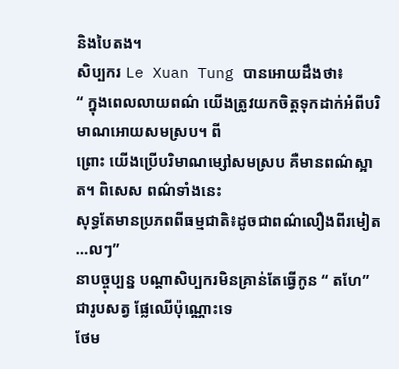និងបៃតង។
សិប្បករ Le Xuan Tung បានអោយដឹងថា៖
“ ក្នុងពេលលាយពណ៌ យើងត្រូវយកចិត្តទុកដាក់អំពីបរិមាណអោយសមស្រប។ ពី
ព្រោះ យើងប្រើបរិមាណម្សៅសមស្រប គឺមានពណ៌ស្អាត។ ពិសេស ពណ៌ទាំងនេះ
សុទ្ធតែមានប្រភពពីធម្មជាតិ៖ដូចជាពណ៌លឿងពីរមៀត …លៗ”
នាបច្ចុប្បន្ន បណ្ដាសិប្បករមិនគ្រាន់តែធ្វើកូន “ តហែ” ជារូបសត្វ ផ្លែឈើប៉ុណ្ណោះទេ
ថែម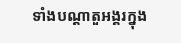ទាំងបណ្ដាតួអង្គរក្នុង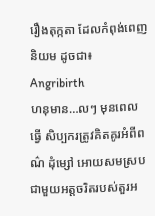រឿងតុក្កតា ដែលកំពុង់ពេញនិយម ដូចជា៖ Angribirth
ហនុមាន…លៗ មុនពេលធ្វើ សិប្បករត្រូវគិតគូរអំពីពណ៌ ដុំម្សៅ អោយសមស្រប
ជាមួយអត្តចរិតរបស់តួរអ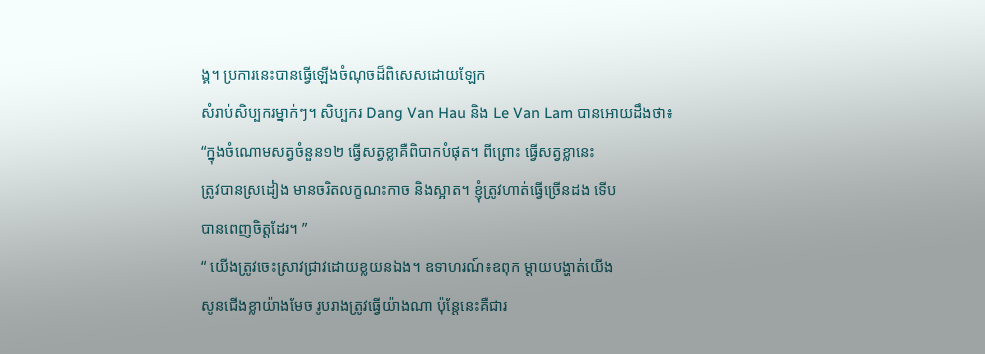ង្គ។ ប្រការនេះបានធ្វើឡើងចំណុចដ៏ពិសេសដោយឡែក
សំរាប់សិប្បករម្នាក់ៗ។ សិប្បករ Dang Van Hau និង Le Van Lam បានអោយដឹងថា៖
“ក្នុងចំណោមសត្វចំនួន១២ ធ្វើសត្វខ្លាគឺពិបាកបំផុត។ ពីព្រោះ ធ្វើសត្វខ្លានេះ
ត្រូវបានស្រដៀង មានចរិតលក្ខណះកាច និងស្អាត។ ខ្ញុំត្រូវហាត់ធ្វើច្រើនដង ទើប
បានពេញចិត្តដែរ។ ”
“ យើងត្រូវចេះស្រាវជ្រាវដោយខ្លយនឯង។ ឧទាហរណ៍៖ឧពុក ម្ដាយបង្ហាត់យើង
សូនជើងខ្លាយ៉ាងមែច រូបរាងត្រូវធ្វើយ៉ាងណា ប៉ុន្តែនេះគឺជារ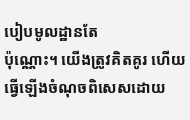បៀបមូលដ្ឋានតែ
ប៉ុណ្ណោះ។ យើងត្រូវគិតគូរ ហើយធ្វើឡើងចំណុចពិសេសដោយ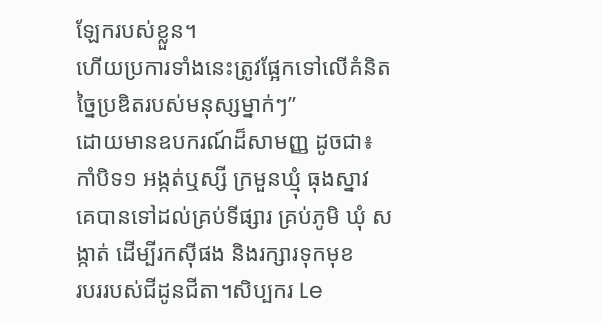ឡែករបស់ខ្លួន។
ហើយប្រការទាំងនេះត្រូវផ្អែកទៅលើគំនិតច្នៃប្រឌិតរបស់មនុស្សម្នាក់ៗ”
ដោយមានឧបករណ៍ដ៏សាមញ្ញ ដូចជា៖ កាំបិទ១ អង្កត់ឬស្សី ក្រមួនឃ្មុំ ធុងស្នាវ
គេបានទៅដល់គ្រប់ទីផ្សារ គ្រប់ភូមិ ឃុំ សង្កាត់ ដើម្បីរកស៊ីផង និងរក្សារទុកមុខ
របររបស់ជីដូនជីតា។សិប្បករ Le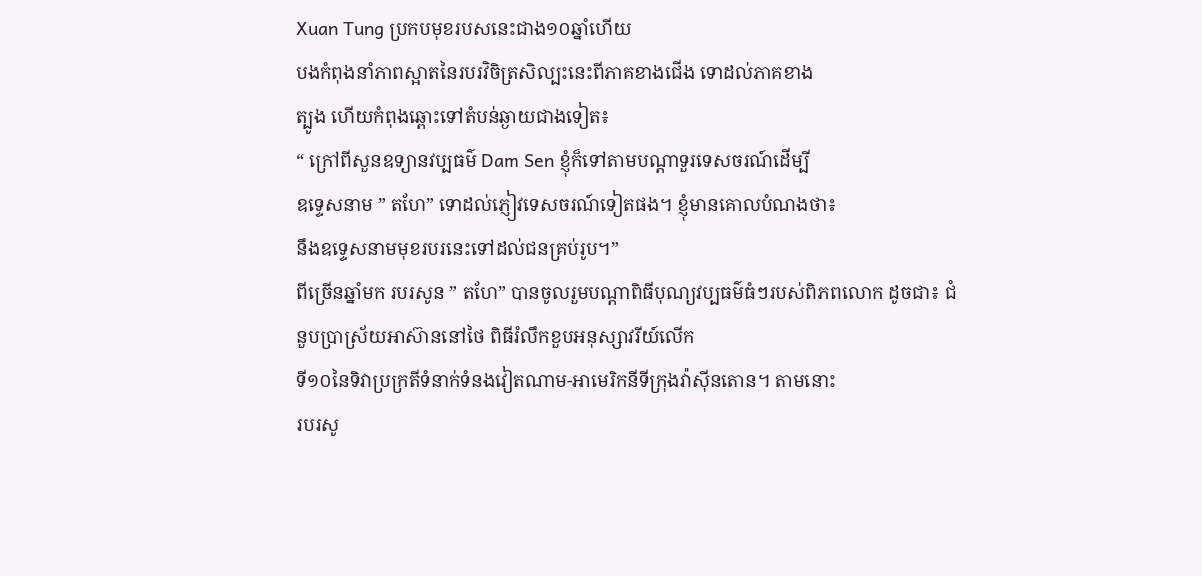Xuan Tung ប្រកបមុខរបសនេះជាង១០ឆ្នាំហើយ
បងកំពុងនាំភាពស្អាតនៃរបរវិចិត្រសិល្បះនេះពីភាគខាងជើង ទោដល់ភាគខាង
ត្បូង ហើយកំពុងឆ្ពោះទៅតំបន់ឆ្ងាយជាងទៀត៖
“ ក្រៅពីសួនឧទ្យានវប្បធម៌ Dam Sen ខ្ញុំក៏ទៅតាមបណ្ដាទួរទេសចរណ៍ដើម្បី
ឧទ្ទេសនាម ” តហែ” ទោដល់ភ្ញៀវទេសចរណ៍ទៀតផង។ ខ្ញុំមានគោលបំណងថា៖
នឹងឧទ្ទេសនាមមុខរបរនេះទៅដល់ជនគ្រប់រូប។”
ពីច្រើនឆ្នាំមក របរសូន ” តហែ” បានចូលរួមបណ្ដាពិធីបុណ្យវប្បធម៌ធំៗរបស់ពិភពលោក ដូចជា៖ ជំនួបប្រាស្រ័យអាស៊ាននៅថៃ ពិធីរំលឹកខួបអនុស្សាវរីយ៍លើក
ទី១០នៃទិវាប្រក្រតីទំនាក់ទំនងវៀតណាម-អាមេរិកនីទីក្រុងវ៉ាស៊ីនតោន។ តាមនោះ
របរសូ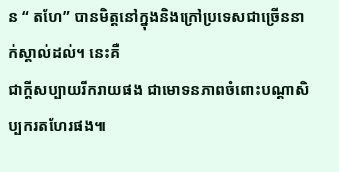ន “ តហែ” បានមិត្តនៅក្នុងនិងក្រៅប្រទេសជាច្រើននាក់ស្គាល់ដល់។ នេះគឺ
ជាក្តីសប្បាយរីករាយផង ជាមោទនភាពចំពោះបណ្ដាសិប្បករតហែរផង៕